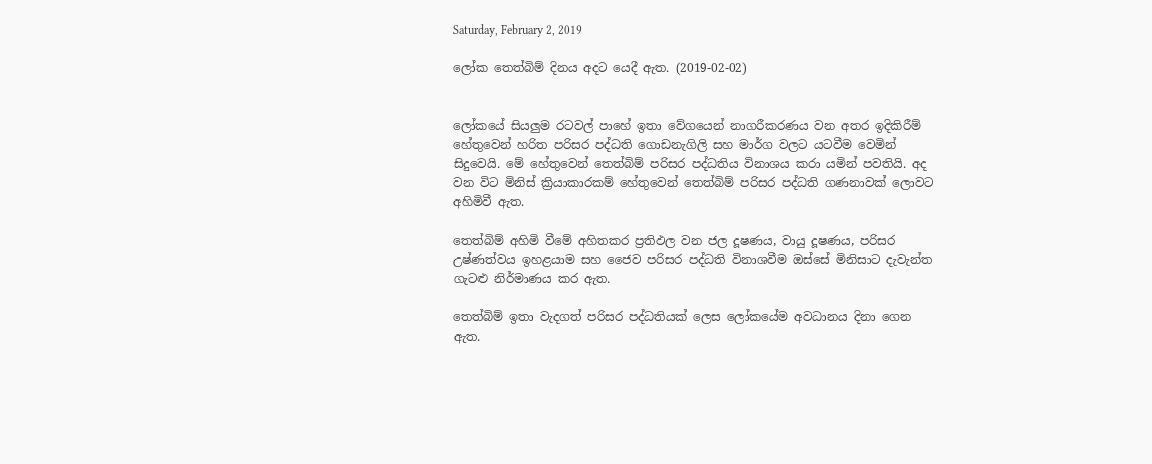Saturday, February 2, 2019

ලෝක තෙත්බිම් දිනය අදට යෙදී ඇත. (2019-02-02)


ලෝකයේ සියලුම රටවල් පාහේ ඉතා වේගයෙන් නාගරීකරණය වන අතර ඉදිකිරීම් හේතුවෙන් හරිත පරිසර පද්ධති ගොඩනැගිලි සහ මාර්ග වලට යටවීම වෙමින් සිදුවෙයි. මේ හේතුවෙන් තෙත්බිම් පරිසර පද්ධතිය විනාශය කරා යමින් පවතියි. අද වන විට මිනිස් ක්‍රියාකාරකම් හේතුවෙන් තෙත්බිම් පරිසර පද්ධති ගණනාවක් ලොවට අහිමිවී ඇත.

තෙත්බිම් අහිමි වීමේ අහිතකර ප්‍රතිඵල වන ජල දූෂණය, වායු දූෂණය, පරිසර උෂ්ණත්වය ඉහළයාම සහ ජෛව පරිසර පද්ධති විනාශවීම ඔස්සේ මිනිසාට දැවැන්ත ගැටළු නිර්මාණය කර ඇත.

තෙත්බිම් ඉතා වැදගත් පරිසර පද්ධතියක් ලෙස ලෝකයේම අවධානය දිනා ගෙන ඇත.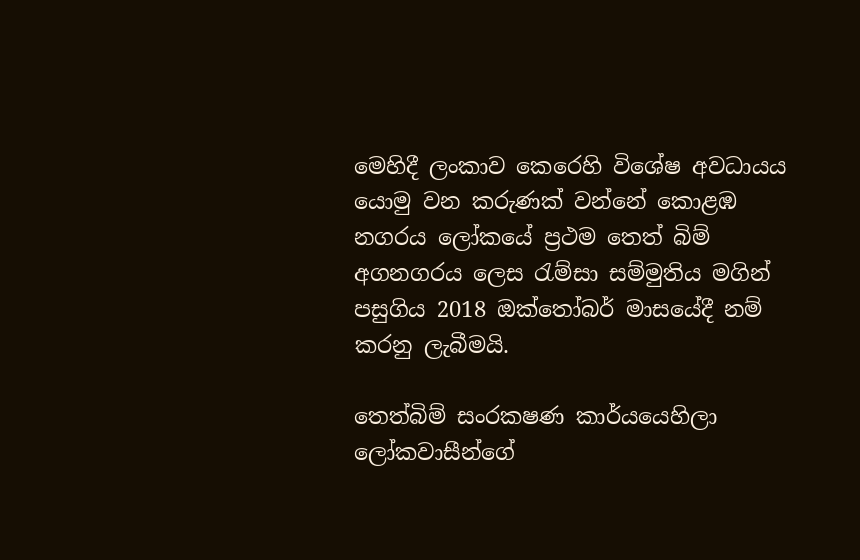මෙහිදී ලංකාව කෙරෙහි විශේෂ අවධායය යොමු වන කරුණක් වන්නේ කොළඹ නගරය ලෝකයේ ප්‍රථම තෙත් බිම් අගනගරය ලෙස රැම්සා සම්මුතිය මගින් පසුගිය 2018 ඔක්තෝබර් මාසයේදී නම් කරනු ලැබීමයි.

තෙත්බිම් සංරකෂණ කාර්යයෙහිලා ලෝකවාසීන්ගේ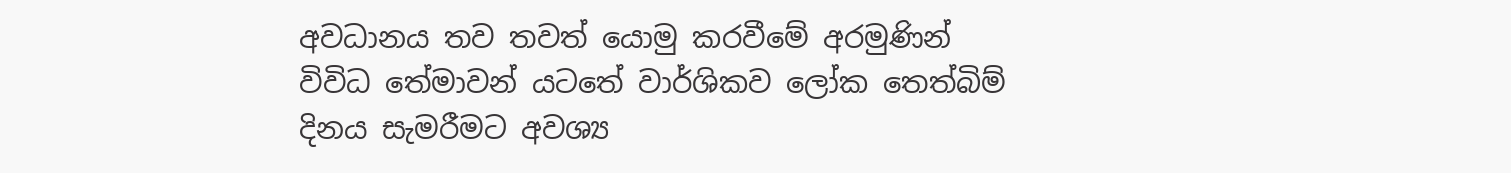අවධානය තව තවත් යොමු කරවීමේ අරමුණින් විවිධ තේමාවන් යටතේ වාර්ශිකව ලෝක තෙත්බිම් දිනය සැමරීමට අවශ්‍ය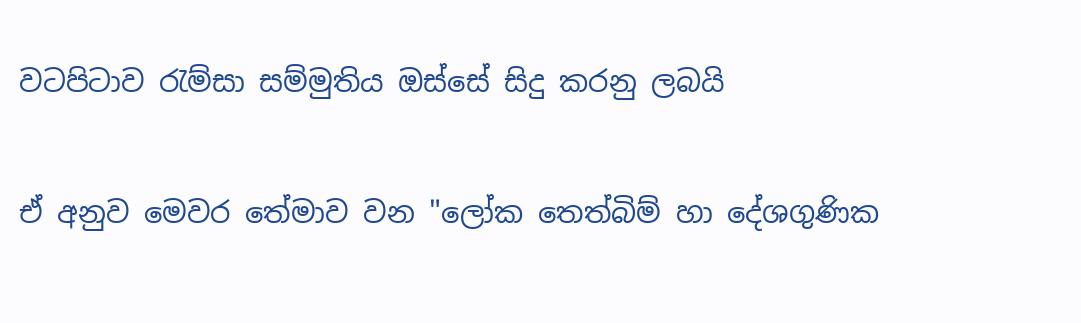වටපිටාව රැම්සා සම්මුතිය ඔස්සේ සිදු කරනු ලබයි

ඒ අනුව මෙවර තේමාව වන "ලෝක තෙත්බිම් හා දේශගුණික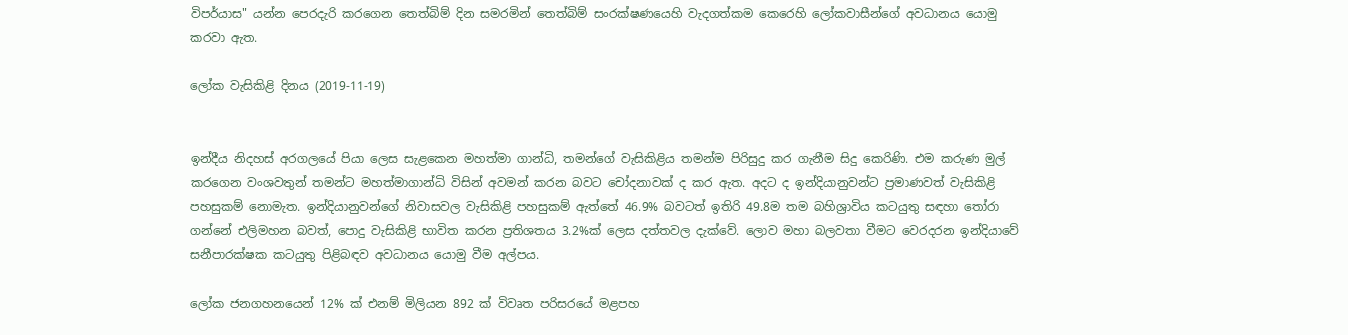විපර්යාස" යන්න පෙරදැරි කරගෙන තෙත්බිම් දින සමරමින් තෙත්බිම් සංරක්ෂණයෙහි වැදගත්කම කෙරෙහි ලෝකවාසීන්ගේ අවධානය යොමු කරවා ඇත.

ලෝක වැසිකිළි දිනය (2019-11-19)


ඉන්දීය නිදහස් අරගලයේ පියා ලෙස සැළකෙන මහත්මා ගාන්ධි, තමන්ගේ වැසිකිළිය තමන්ම පිරිසුදු කර ගැනීම සිදු කෙරිණි. එම කරුණ මුල් කරගෙන වංශවතුන් තමන්ට මහත්මාගාන්ධි විසින් අවමන් කරන බවට චෝදනාවක් ද කර ඇත. අදට ද ඉන්දියානුවන්ට ප්‍රමාණවත් වැසිකිළි පහසුකම් නොමැත. ඉන්දියානුවන්ගේ නිවාසවල වැසිකිළි පහසුකම් ඇත්තේ 46.9% බවටත් ඉතිරි 49.8ම තම බහිශ්‍රාවිය කටයුතු සඳහා තෝරා ගන්නේ එලිමහන බවත්, පොදු වැසිකිළි භාවිත කරන ප්‍රතිශතය 3.2%ක් ලෙස දත්තවල දැක්වේ. ලොව මහා බලවතා වීමට වෙරදරන ඉන්දියාවේ සනීපාරක්ෂක කටයුතු පිළිබඳව අවධානය යොමු වීම අල්පය.

ලෝක ජනගහනයෙන් 12% ක් එනම් මිලියන 892 ක් විවෘත පරිසරයේ මළපහ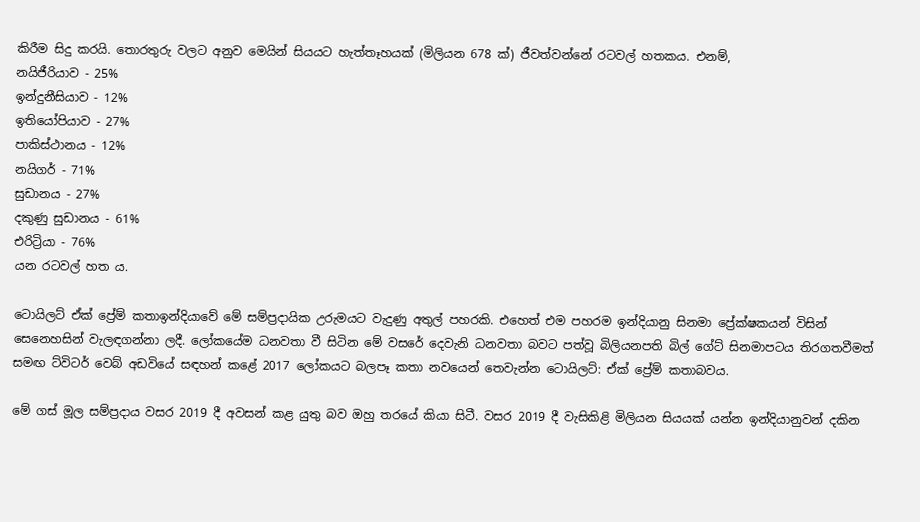කිරීම සිදු කරයි. තොරතුරු වලට අනුව මෙයින් සියයට හැත්තෑහයක් (මිලියන 678 ක්) ජීවත්වන්නේ රටවල් හතකය. එනම්,
නයිජීරියාව - 25%
ඉන්දුනීසියාව - 12%
ඉතියෝපියාව - 27%
පාකිස්ථානය - 12%
නයිගර් - 71%
සුඩානය - 27%
දකුණු සුඩානය - 61%
එරිට්‍රියා - 76%
යන රටවල් හත ය.

ටොයිලට් ඒක් ප්‍රේම් කතාඉන්දියාවේ මේ සම්ප්‍රදායික උරුමයට වැදුණු අතුල් පහරකි. එහෙත් එම පහරම ඉන්දියානු සිනමා ප්‍රේක්ෂකයන් විසින් සෙනෙහසින් වැලඳගන්නා ලදී. ලෝකයේම ධනවතා වී සිටින මේ වසරේ දෙවැනි ධනවතා බවට පත්වූ බිලියනපති බිල් ගේට් සිනමාපටය තිරගතවීමත් සමඟ ට්විටර් වෙබ් අඩවියේ සඳහන් කළේ 2017 ලෝකයට බලපෑ කතා නවයෙන් තෙවැන්න ටොයිලට්: ඒක් ප්‍රේම් කතාබවය.

මේ ගස් මූල සම්ප්‍රදාය වසර 2019 දී අවසන් කළ යුතු බව ඔහු තරයේ කියා සිටී. වසර 2019 දී වැසිකිළි මිලියන සියයක් යන්න ඉන්දියානුවන් දකින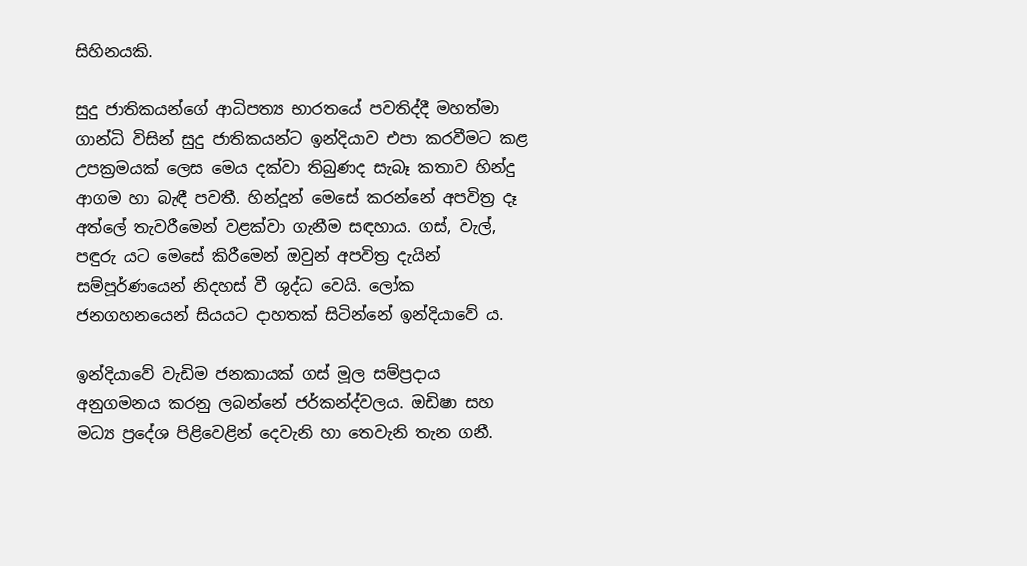සිහිනයකි.

සුදු ජාතිකයන්ගේ ආධිපත්‍ය භාරතයේ පවතිද්දී මහත්මා ගාන්ධි විසින් සුදු ජාතිකයන්ට ඉන්දියාව එපා කරවීමට කළ උපක්‍රමයක් ලෙස මෙය දක්වා තිබුණද සැබෑ කතාව හින්දු ආගම හා බැඳී පවතී. හින්දූන් මෙසේ කරන්නේ අපවිත්‍ර දෑ අත්ලේ තැවරීමෙන් වළක්වා ගැනීම සඳහාය. ගස්, වැල්, පඳුරු යට මෙසේ කිරීමෙන් ඔවුන් අපවිත්‍ර දැයින් සම්පූර්ණයෙන් නිදහස් වී ශුද්ධ වෙයි. ලෝක ජනගහනයෙන් සියයට දාහතක් සිටින්නේ ඉන්දියාවේ ය.

ඉන්දියාවේ වැඩිම ජනකායක් ගස් මූල සම්ප්‍රදාය අනුගමනය කරනු ලබන්නේ ජර්කන්ද්වලය. ඔඩිෂා සහ මධ්‍ය ප්‍රදේශ පිළිවෙළින් දෙවැනි හා තෙවැනි තැන ගනී.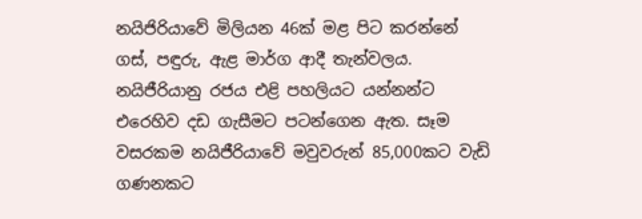නයිජිරියාවේ මිලියන 46ක් මළ පිට කරන්නේ ගස්, පඳුරු, ඇළ මාර්ග ආදී තැන්වලය. නයිජීරියානු රජය එළි පහලියට යන්නන්ට එරෙහිව දඩ ගැසීමට පටන්ගෙන ඇත. සෑම වසරකම නයිජීරියාවේ මවුවරුන් 85,000කට වැඩි ගණනකට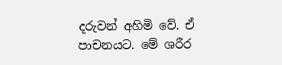දරුවන් අහිමි වේ. ඒ පාචනයට. මේ ශරීර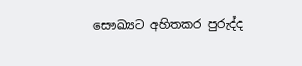සෞඛ්‍යට අහිතකර පුරුද්ද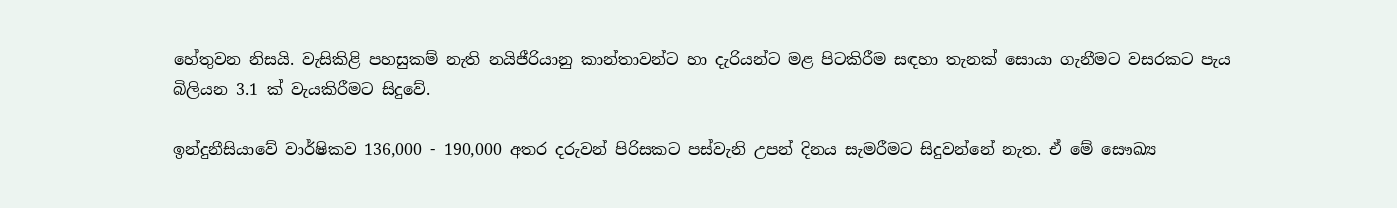හේතුවන නිසයි. වැසිකිළි පහසුකම් නැති නයිජීරියානු කාන්තාවන්ට හා දැරියන්ට මළ පිටකිරීම සඳහා තැනක් සොයා ගැනීමට වසරකට පැය බිලියන 3.1 ක් වැයකිරීමට සිදුවේ.

ඉන්දුනීසියාවේ වාර්ෂිකව 136,000 - 190,000 අතර දරුවන් පිරිසකට පස්වැනි උපන් දිනය සැමරීමට සිදුවන්නේ නැත. ඒ මේ සෞඛ්‍ය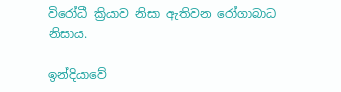විරෝධී ක්‍රියාව නිසා ඇතිවන රෝගාබාධ නිසාය.

ඉන්දියාවේ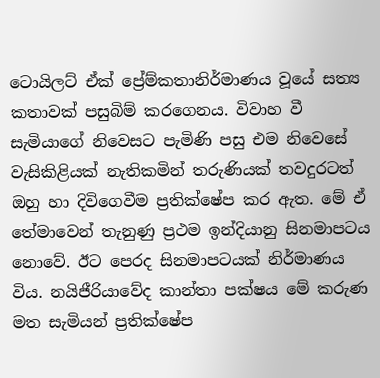ටොයිලට් ඒක් ප්‍රේම්කතානිර්මාණය වූයේ සත්‍ය කතාවක් පසුබිම් කරගෙනය. විවාහ වී සැමියාගේ නිවෙසට පැමිණි පසු එම නිවෙසේ වැසිකිළියක් නැතිකමින් තරුණියක් තවදුරටත් ඔහු හා දිවිගෙවීම ප්‍රතික්ෂේප කර ඇත. මේ ඒ තේමාවෙන් තැනුණු ප්‍රථම ඉන්දියානු සිනමාපටය නොවේ. ඊට පෙරද සිනමාපටයක් නිර්මාණය විය. නයිජීරියාවේද කාන්තා පක්ෂය මේ කරුණ මත සැමියන් ප්‍රතික්ෂේප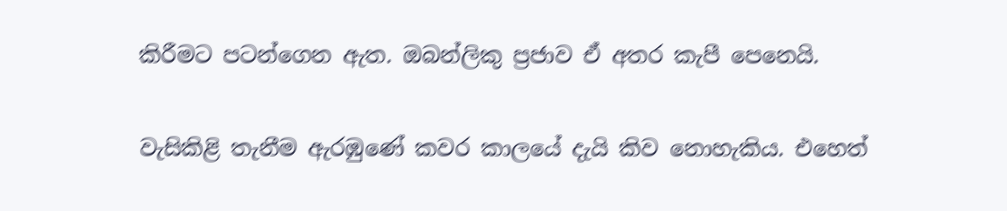කිරීමට පටන්ගෙන ඇත. ඔබන්ලිකු ප්‍රජාව ඒ අතර කැපී පෙනෙයි.

වැසිකිළි තැනීම ඇරඹුණේ කවර කාලයේ දැයි කිව නොහැකිය. එහෙත්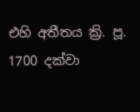එහි අතීතය ක්‍රි. පූ. 1700 දක්වා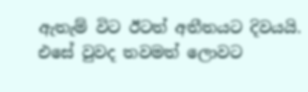ඇතැම් විට ඊටත් අතීතයට දිවයයි. එසේ වුවද තවමත් ලොවට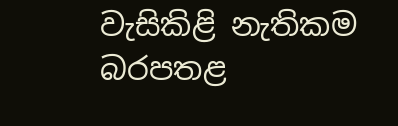වැසිකිළි නැතිකම බරපතළ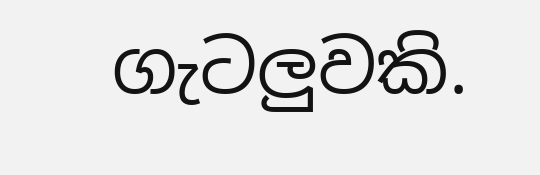ගැටලුවකි.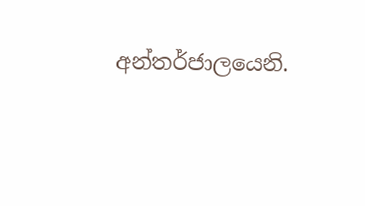අන්තර්ජාලයෙනි.